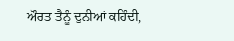ਔਰਤ ਤੈਨੂੰ ਦੁਨੀਆਂ ਕਹਿੰਦੀ,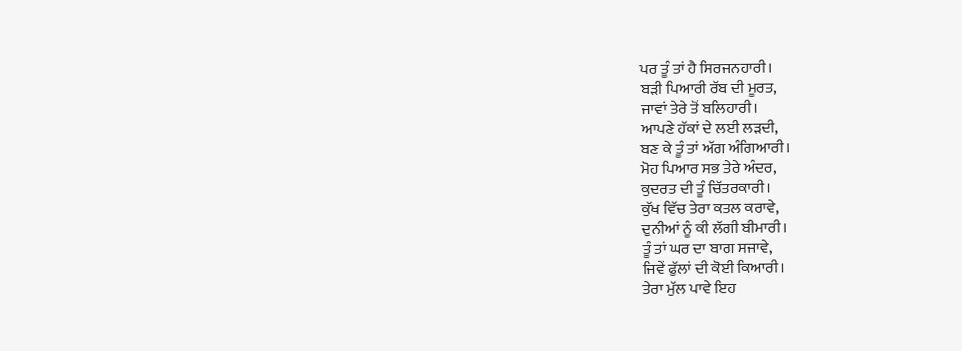ਪਰ ਤੂੰ ਤਾਂ ਹੈ ਸਿਰਜਨਹਾਰੀ।
ਬੜੀ ਪਿਆਰੀ ਰੱਬ ਦੀ ਮੂਰਤ,
ਜਾਵਾਂ ਤੇਰੇ ਤੋਂ ਬਲਿਹਾਰੀ।
ਆਪਣੇ ਹੱਕਾਂ ਦੇ ਲਈ ਲੜਦੀ,
ਬਣ ਕੇ ਤੂੰ ਤਾਂ ਅੱਗ ਅੰਗਿਆਰੀ।
ਮੋਹ ਪਿਆਰ ਸਭ ਤੇਰੇ ਅੰਦਰ,
ਕੁਦਰਤ ਦੀ ਤੂੰ ਚਿੱਤਰਕਾਰੀ।
ਕੁੱਖ ਵਿੱਚ ਤੇਰਾ ਕਤਲ ਕਰਾਵੇ,
ਦੁਨੀਆਂ ਨੂੰ ਕੀ ਲੱਗੀ ਬੀਮਾਰੀ।
ਤੂੰ ਤਾਂ ਘਰ ਦਾ ਬਾਗ ਸਜਾਵੇ,
ਜਿਵੇਂ ਫੁੱਲਾਂ ਦੀ ਕੋਈ ਕਿਆਰੀ।
ਤੇਰਾ ਮੁੱਲ ਪਾਵੇ ਇਹ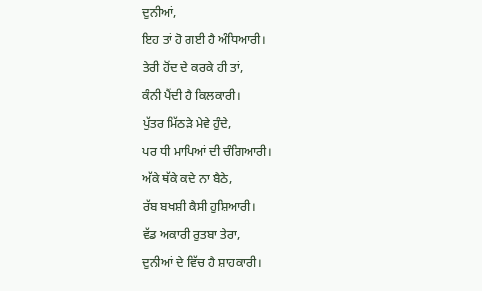ਦੁਨੀਆਂ,
ਇਹ ਤਾਂ ਹੋ ਗਈ ਹੈ ਅੰਧਿਆਰੀ।
ਤੇਰੀ ਹੋਂਦ ਦੇ ਕਰਕੇ ਹੀ ਤਾਂ,
ਕੰਨੀ ਪੈਂਦੀ ਹੈ ਕਿਲਕਾਰੀ।
ਪੁੱਤਰ ਮਿੱਠੜੇ ਮੇਵੇ ਹੁੰਦੇ,
ਪਰ ਧੀ ਮਾਪਿਆਂ ਦੀ ਚੰਗਿਆਰੀ।
ਅੱਕੇ ਥੱਕੇ ਕਦੇ ਨਾ ਬੈਠੇ,
ਰੱਬ ਬਖਸ਼ੀ ਕੈਸੀ ਹੁਸ਼ਿਆਰੀ।
ਵੱਡ ਅਕਾਰੀ ਰੁਤਬਾ ਤੇਰਾ,
ਦੁਨੀਆਂ ਦੇ ਵਿੱਚ ਹੈ ਸ਼ਾਹਕਾਰੀ।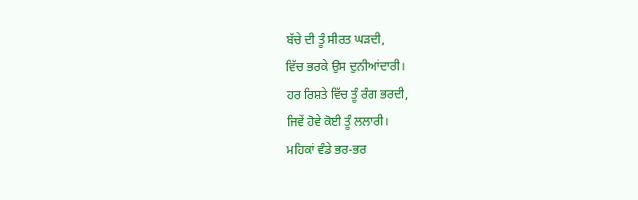ਬੱਚੇ ਦੀ ਤੂੰ ਸੀਰਤ ਘੜਦੀ,
ਵਿੱਚ ਭਰਕੇ ਉਸ ਦੁਨੀਆਂਦਾਰੀ।
ਹਰ ਰਿਸ਼ਤੇ ਵਿੱਚ ਤੂੰ ਰੰਗ ਭਰਦੀ,
ਜਿਵੇਂ ਹੋਵੇ ਕੋਈ ਤੂੰ ਲਲਾਰੀ।
ਮਹਿਕਾਂ ਵੰਡੇ ਭਰ-ਭਰ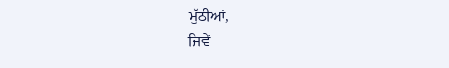ਮੁੱਠੀਆਂ,
ਜਿਵੇਂ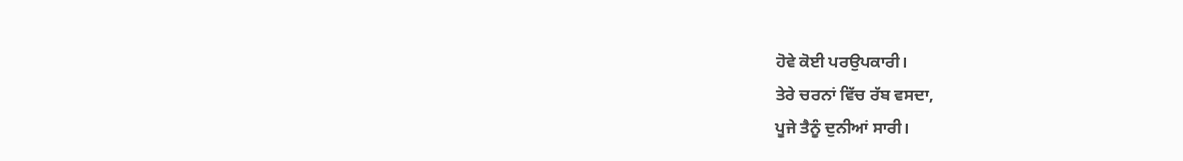ਹੋਵੇ ਕੋਈ ਪਰਉਪਕਾਰੀ।
ਤੇਰੇ ਚਰਨਾਂ ਵਿੱਚ ਰੱਬ ਵਸਦਾ,
ਪੂਜੇ ਤੈਨੂੰ ਦੁਨੀਆਂ ਸਾਰੀ।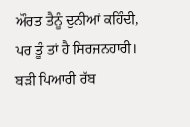ਔਰਤ ਤੈਨੂੰ ਦੁਨੀਆਂ ਕਹਿੰਦੀ,
ਪਰ ਤੂੰ ਤਾਂ ਹੈ ਸਿਰਜਨਹਾਰੀ।
ਬੜੀ ਪਿਆਰੀ ਰੱਬ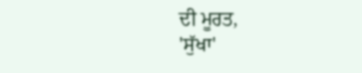ਦੀ ਮੂਰਤ,
'ਸੁੱਖਾ'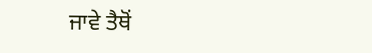ਜਾਵੇ ਤੈਥੋਂ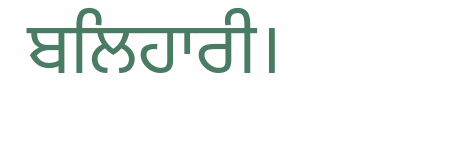ਬਲਿਹਾਰੀ।